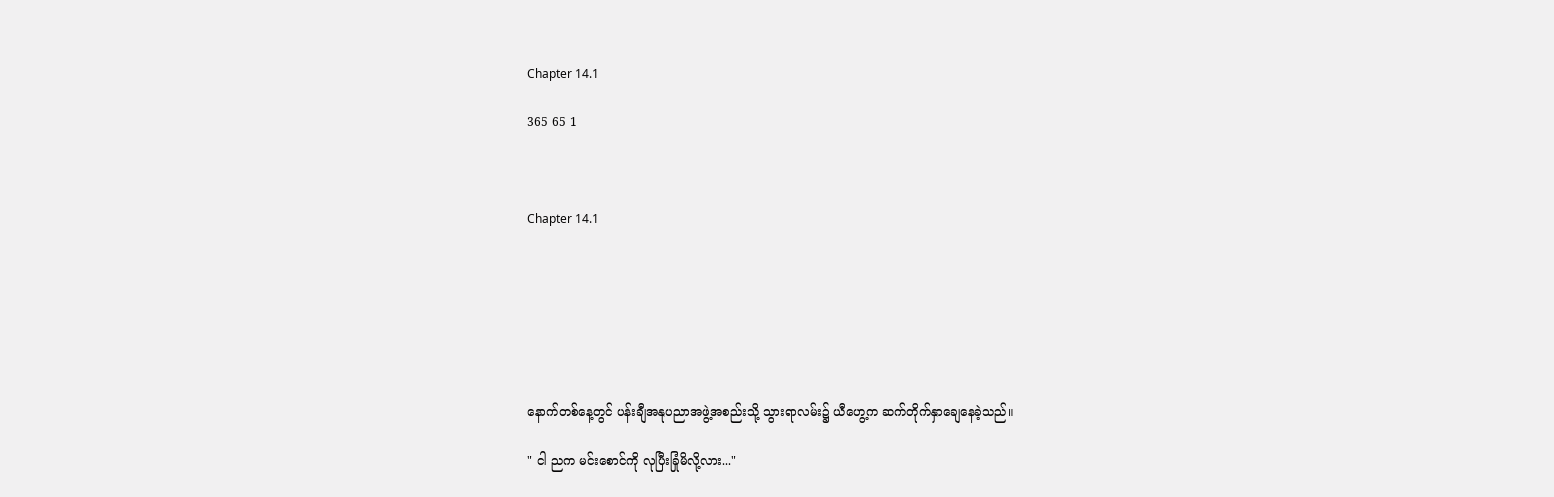Chapter 14.1

365 65 1



Chapter 14.1







နောက်တစ်နေ့တွင် ပန်းချီအနုပညာအဖွဲ့အစည်းသို့ သွားရာလမ်း၌ ယီဟွေ့က ဆက်တိုက်နှာချေနေခဲ့သည်။

" ငါ ညက မင်းစောင်ကို လုပြီးခြုံမိလို့လား..."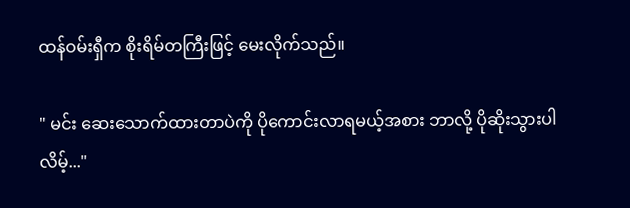ထန်ဝမ်းရှီက စိုးရိမ်တကြီးဖြင့် မေးလိုက်သည်။

" မင်း ဆေးသောက်ထားတာပဲကို ပိုကောင်းလာရမယ့်အစား ဘာလို့ ပိုဆိုးသွားပါလိမ့်..."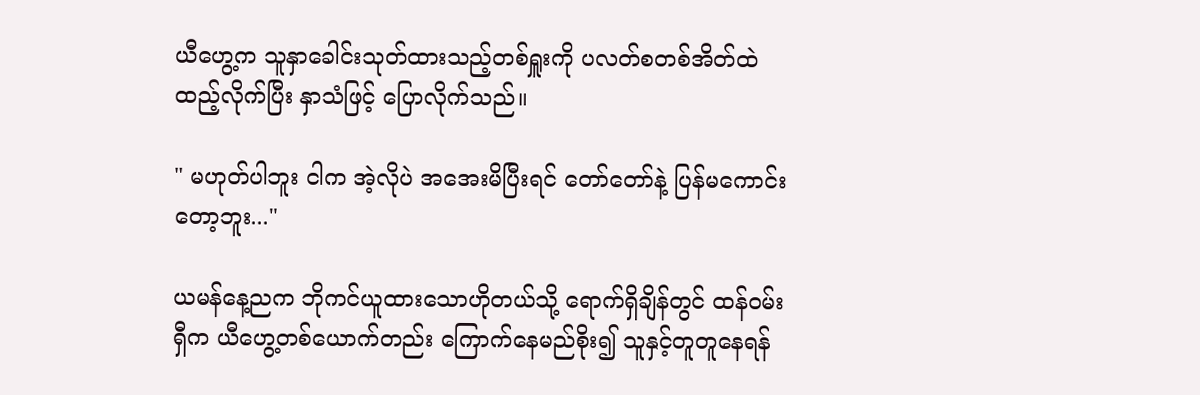ယီဟွေ့က သူနှာခေါင်းသုတ်ထားသည့်တစ်ရှူးကို ပလတ်စတစ်အိတ်ထဲထည့်လိုက်ပြီး နှာသံဖြင့် ပြောလိုက်သည်။

" မဟုတ်ပါဘူး ငါက အဲ့လိုပဲ အအေးမိပြီးရင် တော်တော်နဲ့ ပြန်မကောင်းတော့ဘူး..."

ယမန်နေ့ညက ဘိုကင်ယူထားသောဟိုတယ်သို့ ရောက်ရှိချိန်တွင် ထန်ဝမ်းရှီက ယီဟွေ့တစ်ယောက်တည်း ကြောက်နေမည်စိုး၍ သူနှင့်တူတူနေရန်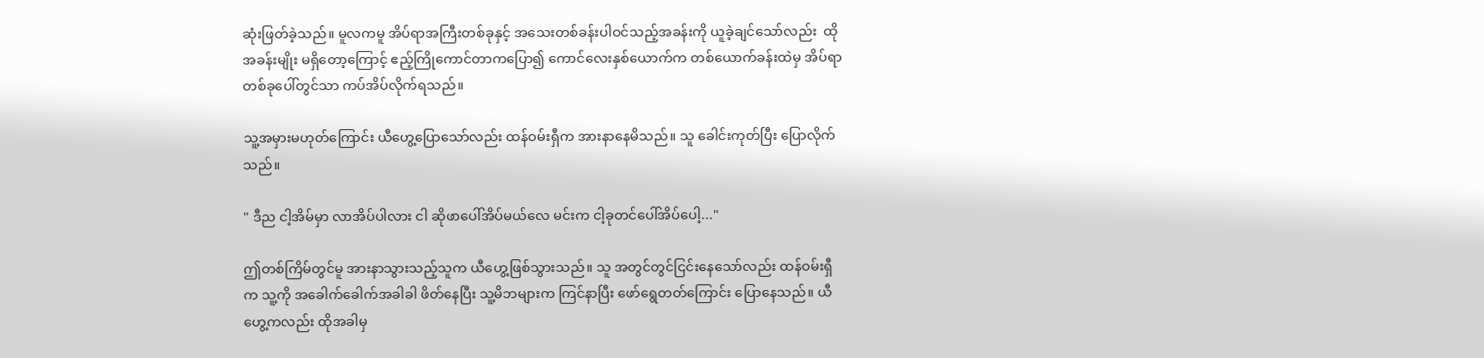ဆုံးဖြတ်ခဲ့သည်။ မူလကမူ အိပ်ရာအကြီးတစ်ခုနှင့် အသေးတစ်ခန်းပါဝင်သည့်အခန်းကို ယူခဲ့ချင်သော်လည်း  ထိုအခန်းမျိုး မရှိတော့ကြောင့် ဧည့်ကြိုကောင်တာကပြော၍ ကောင်လေးနှစ်ယောက်က တစ်ယောက်ခန်းထဲမှ အိပ်ရာတစ်ခုပေါ်တွင်သာ ကပ်အိပ်လိုက်ရသည်။

သူ့အမှားမဟုတ်ကြောင်း ယီဟွေ့ပြောသော်လည်း ထန်ဝမ်းရှီက အားနာနေမိသည်။ သူ ခေါင်းကုတ်ပြီး ပြောလိုက်သည်။

" ဒီည ငါ့အိမ်မှာ လာအိပ်ပါလား ငါ ဆိုဖာပေါ်အိပ်မယ်လေ မင်းက ငါ့ခုတင်ပေါ်အိပ်ပေါ့..."

ဤတစ်ကြိမ်တွင်မူ အားနာသွားသည့်သူက ယီဟွေ့ဖြစ်သွားသည်။ သူ အတွင်တွင်ငြင်းနေသော်လည်း ထန်ဝမ်းရှီက သူ့ကို အခေါက်ခေါက်အခါခါ ဖိတ်နေပြီး သူ့မိဘများက ကြင်နာပြီး ဖော်ရွေတတ်ကြောင်း ပြောနေသည်။ ယီဟွေ့ကလည်း ထိုအခါမှ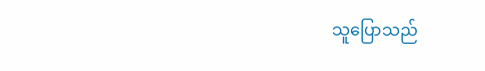သူပြောသည်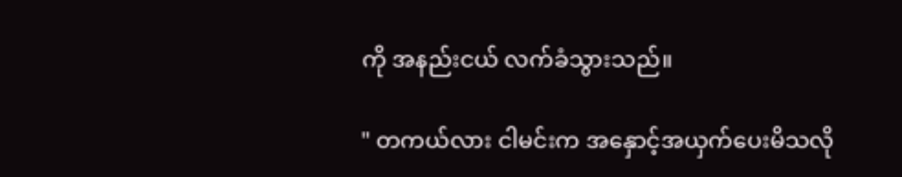ကို အနည်းငယ် လက်ခံသွားသည်။

" တကယ်လား ငါမင်းက အနှောင့်အယှက်ပေးမိသလို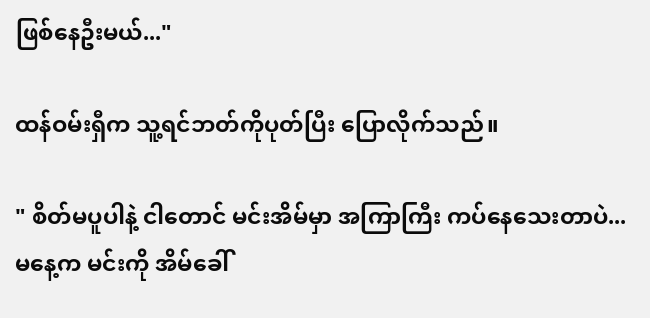ဖြစ်နေဦးမယ်..."

ထန်ဝမ်းရှီက သူ့ရင်ဘတ်ကိုပုတ်ပြီး ပြောလိုက်သည်။

" စိတ်မပူပါနဲ့ ငါတောင် မင်းအိမ်မှာ အကြာကြီး ကပ်နေသေးတာပဲ... မနေ့က မင်းကို အိမ်ခေါ်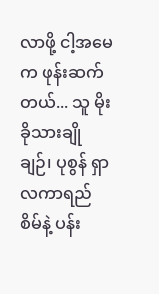လာဖို့ ငါ့အမေက ဖုန်းဆက်တယ်... သူ မိုးခိုသားချိုချဉ်၊ ပုစွန် ရှာလကာရည်စိမ်နဲ့ ပန်း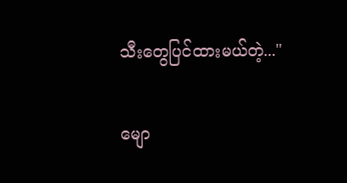သီးတွေပြင်ထားမယ်တဲ့..."

မျော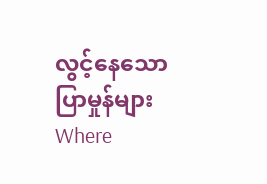လွင့်နေသော ပြာမှုန်များWhere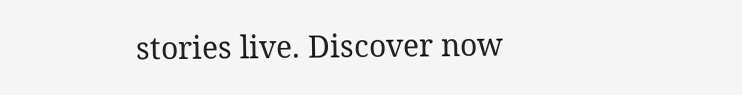stories live. Discover now